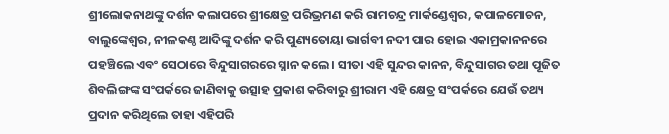ଶ୍ରୀଲୋକନାଥଙ୍କୁ ଦର୍ଶନ କଲାପରେ ଶ୍ରୀକ୍ଷେତ୍ର ପରିଭ୍ରମଣ କରି ରାମଚନ୍ଦ୍ର ମାର୍କଣ୍ଡେଶ୍ବର, କପାଳମୋଚନ, ବାଲୁଙ୍କେଶ୍ବର, ନୀଳକଣ୍ଠ ଆଦିଙ୍କୁ ଦର୍ଶନ କରି ପୁଣ୍ୟତୋୟା ଭାର୍ଗବୀ ନଦୀ ପାର ହୋଇ ଏକାମ୍ରକାନନରେ ପହଞ୍ଚିଲେ ଏବଂ ସେଠାରେ ବିନ୍ଦୁସାଗରରେ ସ୍ନାନ କଲେ। ସୀତା ଏହି ସୁନ୍ଦର କାନନ, ବିନ୍ଦୁସାଗର ତଥା ପୂଜିତ ଶିବଲିଙ୍ଗଙ୍କ ସଂପର୍କରେ ଜାଣିବାକୁ ଉତ୍ସାହ ପ୍ରକାଶ କରିବାରୁ ଶ୍ରୀରାମ ଏହି କ୍ଷେତ୍ର ସଂପର୍କରେ ଯେଉଁ ତଥ୍ୟ ପ୍ରଦାନ କରିଥିଲେ ତାହା ଏହିପରି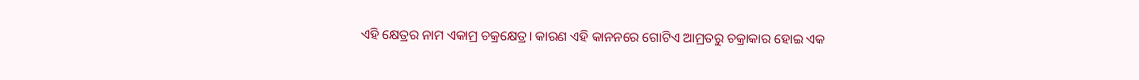ଏହି କ୍ଷେତ୍ରର ନାମ ଏକାମ୍ର ଚକ୍ରକ୍ଷେତ୍ର। କାରଣ ଏହି କାନନରେ ଗୋଟିଏ ଆମ୍ରତରୁ ଚକ୍ରାକାର ହୋଇ ଏକ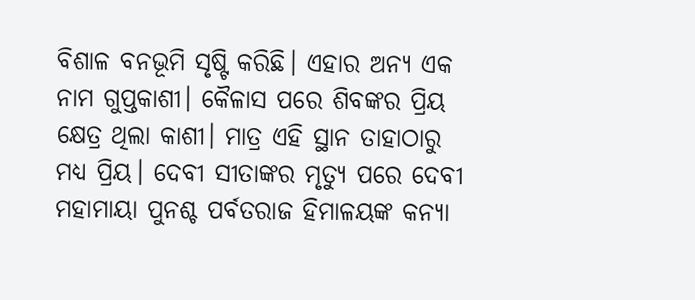ବିଶାଳ ବନଭୂମି ସୃଷ୍ଟି କରିଛି। ଏହାର ଅନ୍ୟ ଏକ ନାମ ଗୁପ୍ତକାଶୀ। କୈଳାସ ପରେ ଶିବଙ୍କର ପ୍ରିୟ କ୍ଷେତ୍ର ଥିଲା କାଶୀ। ମାତ୍ର ଏହି ସ୍ଥାନ ତାହାଠାରୁ ମଧ୍ୟ ପ୍ରିୟ। ଦେବୀ ସୀତାଙ୍କର ମୃତ୍ୟୁ ପରେ ଦେବୀ ମହାମାୟା ପୁନଶ୍ଚ ପର୍ବତରାଜ ହିମାଳୟଙ୍କ କନ୍ୟା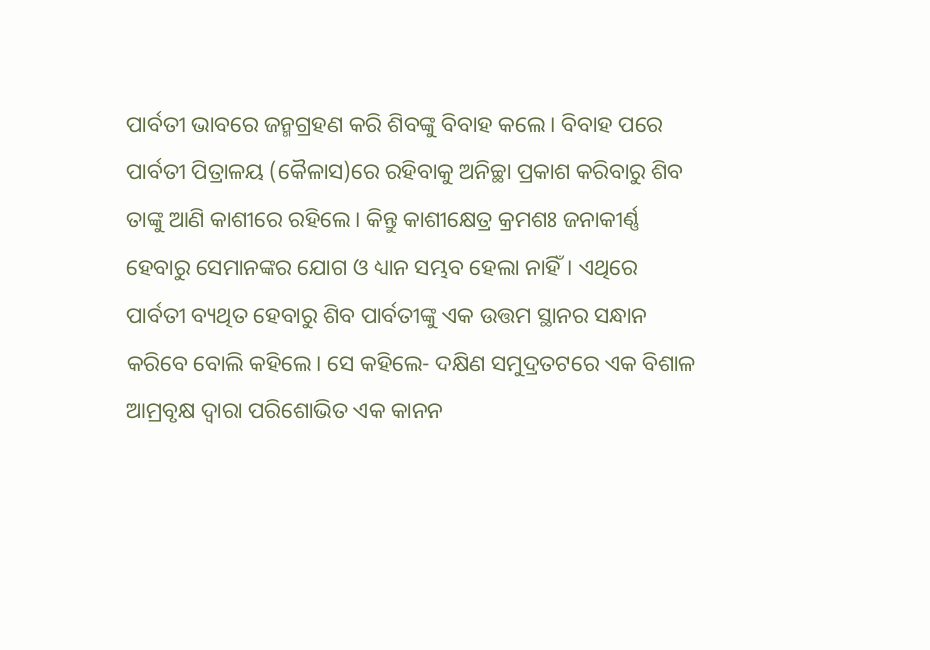ପାର୍ବତୀ ଭାବରେ ଜନ୍ମଗ୍ରହଣ କରି ଶିବଙ୍କୁ ବିବାହ କଲେ। ବିବାହ ପରେ ପାର୍ବତୀ ପିତ୍ରାଳୟ (କୈଳାସ)ରେ ରହିବାକୁ ଅନିଚ୍ଛା ପ୍ରକାଶ କରିବାରୁ ଶିବ ତାଙ୍କୁ ଆଣି କାଶୀରେ ରହିଲେ। କିନ୍ତୁ କାଶୀକ୍ଷେତ୍ର କ୍ରମଶଃ ଜନାକୀର୍ଣ୍ଣ ହେବାରୁ ସେମାନଙ୍କର ଯୋଗ ଓ ଧ୍ୟାନ ସମ୍ଭବ ହେଲା ନାହିଁ। ଏଥିରେ ପାର୍ବତୀ ବ୍ୟଥିତ ହେବାରୁ ଶିବ ପାର୍ବତୀଙ୍କୁ ଏକ ଉତ୍ତମ ସ୍ଥାନର ସନ୍ଧାନ କରିବେ ବୋଲି କହିଲେ। ସେ କହିଲେ- ଦକ୍ଷିଣ ସମୁଦ୍ରତଟରେ ଏକ ବିଶାଳ ଆମ୍ରବୃକ୍ଷ ଦ୍ବାରା ପରିଶୋଭିତ ଏକ କାନନ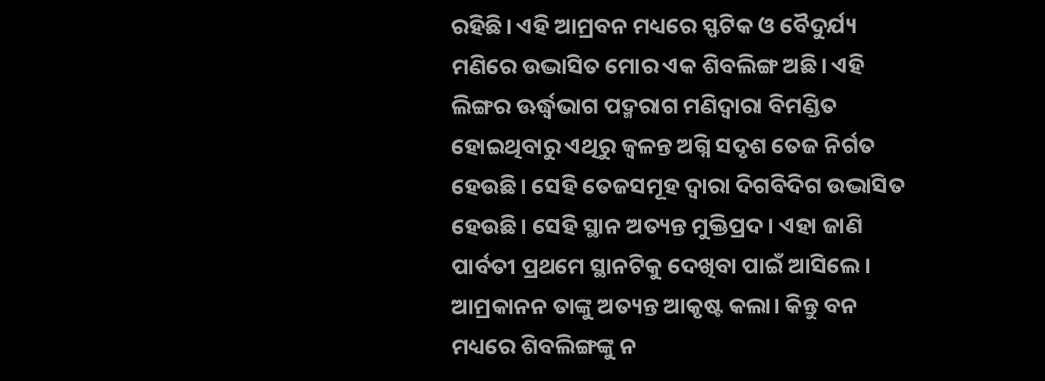ରହିଛି। ଏହି ଆମ୍ରବନ ମଧ୍ୟରେ ସ୍ଫଟିକ ଓ ବୈଦୁର୍ଯ୍ୟ ମଣିରେ ଉଦ୍ଭାସିତ ମୋର ଏକ ଶିବଲିଙ୍ଗ ଅଛି। ଏହି ଲିଙ୍ଗର ଊର୍ଦ୍ଧ୍ବଭାଗ ପଦ୍ମରାଗ ମଣିଦ୍ବାରା ବିମଣ୍ଡିତ ହୋଇଥିବାରୁ ଏଥିରୁ ଜ୍ବଳନ୍ତ ଅଗ୍ନି ସଦୃଶ ତେଜ ନିର୍ଗତ ହେଉଛି। ସେହି ତେଜସମୂହ ଦ୍ବାରା ଦିଗବିଦିଗ ଉଦ୍ଭାସିତ ହେଉଛି। ସେହି ସ୍ଥାନ ଅତ୍ୟନ୍ତ ମୁକ୍ତିପ୍ରଦ। ଏହା ଜାଣି ପାର୍ବତୀ ପ୍ରଥମେ ସ୍ଥାନଟିକୁ ଦେଖିବା ପାଇଁ ଆସିଲେ। ଆମ୍ରକାନନ ତାଙ୍କୁ ଅତ୍ୟନ୍ତ ଆକୃଷ୍ଟ କଲା। କିନ୍ତୁ ବନ ମଧ୍ୟରେ ଶିବଲିଙ୍ଗଙ୍କୁ ନ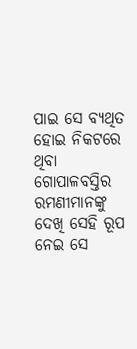ପାଇ ସେ ବ୍ୟଥିତ ହୋଇ ନିକଟରେ ଥିବା ଗୋପାଳବସ୍ତିର ରମଣୀମାନଙ୍କୁ ଦେଖି ସେହି ରୂପ ନେଇ ସେ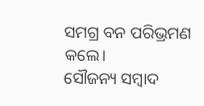ସମଗ୍ର ବନ ପରିଭ୍ରମଣ କଲେ।
ସୌଜନ୍ୟ ସମ୍ବାଦ